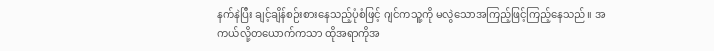နက်နဲပြီး ချင့်ချိန်စဉ်းစားနေသည့်ပုံစံဖြင့် ဂျင်ကသူ့ကို မလွဲသောအကြည့်ဖြင့်ကြည့်နေသည်။ အကယ်လို့တယောက်ကသာ ထိုအရာကိုအ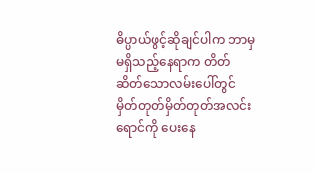ဓိပ္ပာယ်ဖွင့်ဆိုချင်ပါက ဘာမှမရှိသည့်နေရာက တိတ်ဆိတ်သောလမ်းပေါ်တွင် မှိတ်တုတ်မှိတ်တုတ်အလင်းရောင်ကို ပေးနေ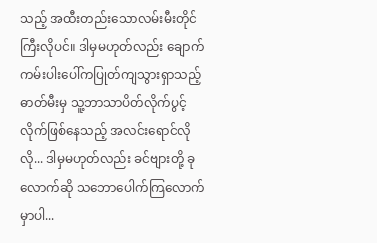သည့် အထီးတည်းသောလမ်းမီးတိုင်ကြီးလိုပင်။ ဒါမှမဟုတ်လည်း ချောက်ကမ်းပါးပေါ်ကပြုတ်ကျသွားရှာသည့် ဓာတ်မီးမှ သူ့ဘာသာပိတ်လိုက်ပွင့်လိုက်ဖြစ်နေသည့် အလင်းရောင်လိုလို... ဒါမှမဟုတ်လည်း ခင်ဗျားတို့ ခုလောက်ဆို သဘောပေါက်ကြလောက်မှာပါ...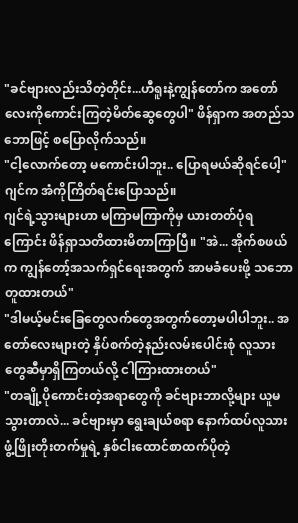"ခင်ဗျားလည်းသိတဲ့တိုင်း...ဟီရူးနဲ့ကျွန်တော်က အတော်လေးကိုကောင်းကြတဲ့မိတ်ဆွေတွေပါ" ဖိန်ရှာက အတည်သဘောဖြင့် စပြောလိုက်သည်။
"ငါ့လောက်တော့ မကောင်းပါဘူး.. ပြောရမယ်ဆိုရင်ပေါ့" ဂျင်က အံကိုကြိတ်ရင်းပြောသည်။
ဂျင်ရဲ့သွားများဟာ မကြာမကြာကိုမှ ယားတတ်ပုံရကြောင်း ဖိန်ရှာသတိထားမိတာကြာပြီ။ "အဲ... အိုက်စဖယ်က ကျွန်တော့်အသက်ရှင်ရေးအတွက် အာမခံပေးဖို့ သဘောတူထားတယ်"
"ဒါမယ့်မင်းခြေတွေလက်တွေအတွက်တော့မပါပါဘူး.. အတော်လေးများတဲ့ နှိပ်စက်တဲ့နည်းလမ်းပေါင်းစုံ လူသားတွေဆီမှာရှိကြတယ်လို့ ငါကြားထားတယ်"
"တချို့ပိုကောင်းတဲ့အရာတွေကို ခင်ဗျားဘာလို့များ ယူမသွားတာလဲ... ခင်ဗျားမှာ ရွေးချယ်စရာ နောက်ထပ်လူသားဖွံ့ဖြိုးတိုးတက်မှုရဲ့ နှစ်ငါးထောင်စာထက်ပိုတဲ့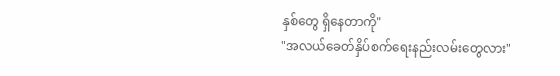နှစ်တွေ ရှိနေတာကို"
"အလယ်ခေတ်နှိပ်စက်ရေးနည်းလမ်းတွေလား"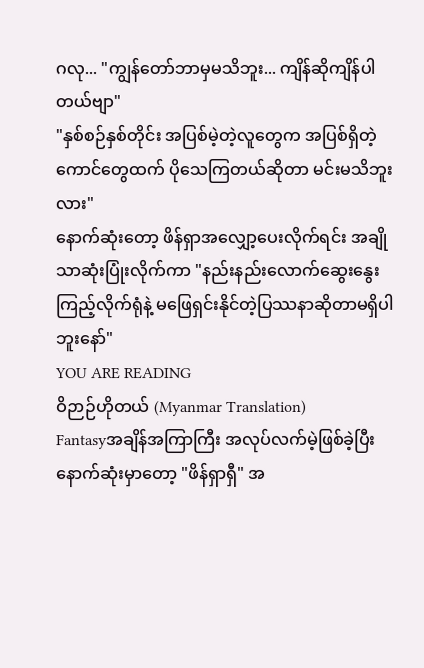ဂလု... "ကျွန်တော်ဘာမှမသိဘူး... ကျိန်ဆိုကျိန်ပါတယ်ဗျာ"
"နှစ်စဉ်နှစ်တိုင်း အပြစ်မဲ့တဲ့လူတွေက အပြစ်ရှိတဲ့ကောင်တွေထက် ပိုသေကြတယ်ဆိုတာ မင်းမသိဘူးလား"
နောက်ဆုံးတော့ ဖိန်ရှာအလျှော့ပေးလိုက်ရင်း အချိုသာဆုံးပြုံးလိုက်ကာ "နည်းနည်းလောက်ဆွေးနွေးကြည့်လိုက်ရုံနဲ့ မဖြေရှင်းနိုင်တဲ့ပြဿနာဆိုတာမရှိပါဘူးနော်"
YOU ARE READING
ဝိဉာဉ်ဟိုတယ် (Myanmar Translation)
Fantasyအချိန်အကြာကြီး အလုပ်လက်မဲ့ဖြစ်ခဲ့ပြီး နောက်ဆုံးမှာတော့ "ဖိန်ရှာရှီ" အ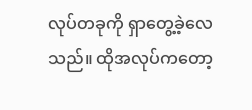လုပ်တခုကို ရှာတွေ့ခဲ့လေသည်။ ထိုအလုပ်ကတော့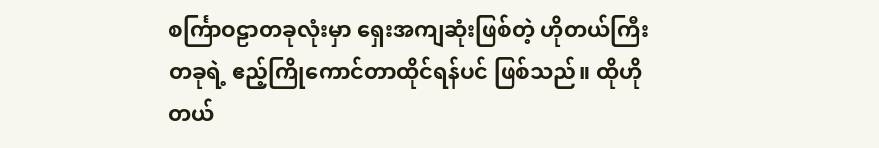စင်္ကြာဝဠာတခုလုံးမှာ ရှေးအကျဆုံးဖြစ်တဲ့ ဟိုတယ်ကြီးတခုရဲ့ ဧည့်ကြိုကောင်တာထိုင်ရန်ပင် ဖြစ်သည်။ ထိုဟိုတယ်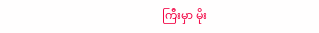ကြီးမှာ မိုး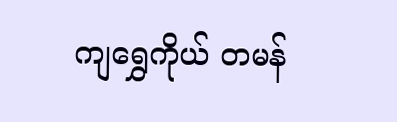ကျရွှေကိုယ် တမန်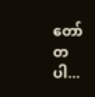တော်တပါ...